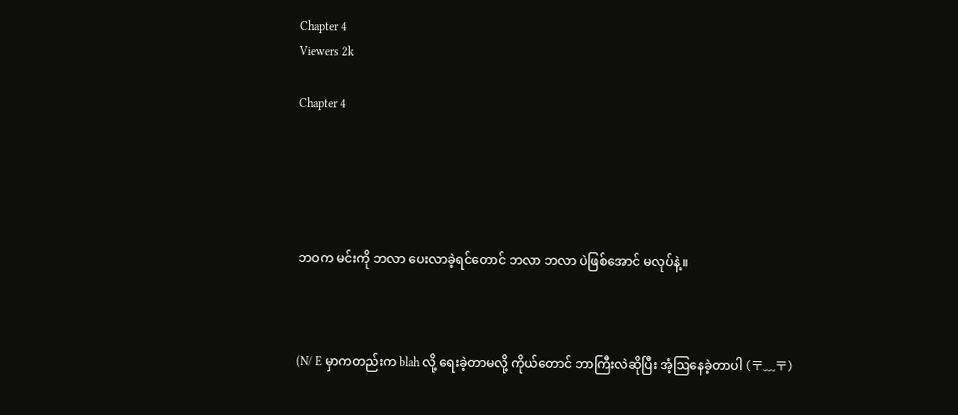Chapter 4
Viewers 2k

Chapter 4





ဘဝက မင်းကို ဘလာ ပေးလာခဲ့ရင်တောင် ဘလာ ဘလာ ပဲဖြစ်အောင် မလုပ်နဲ့။



(N/ E မှာကတည်းက blah လို့ ရေးခဲ့တာမလို့ ကိုယ်တောင် ဘာကြီးလဲဆိုပြီး အံ့ဩနေခဲ့တာပါ (〒﹏〒)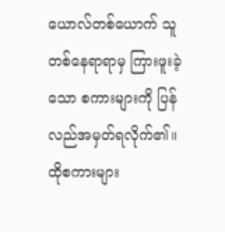ယောလ်တစ်ယောက် သူ တစ်နေရာရာမှ ကြားဖူးခဲ့သော စကားများကို ပြန်လည်အမှတ်ရလိုက်၏။ ထိုစကားများ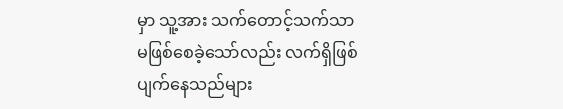မှာ သူ့အား သက်တောင့်သက်သာ မဖြစ်စေခဲ့သော်လည်း လက်ရှိဖြစ်ပျက်နေသည်များ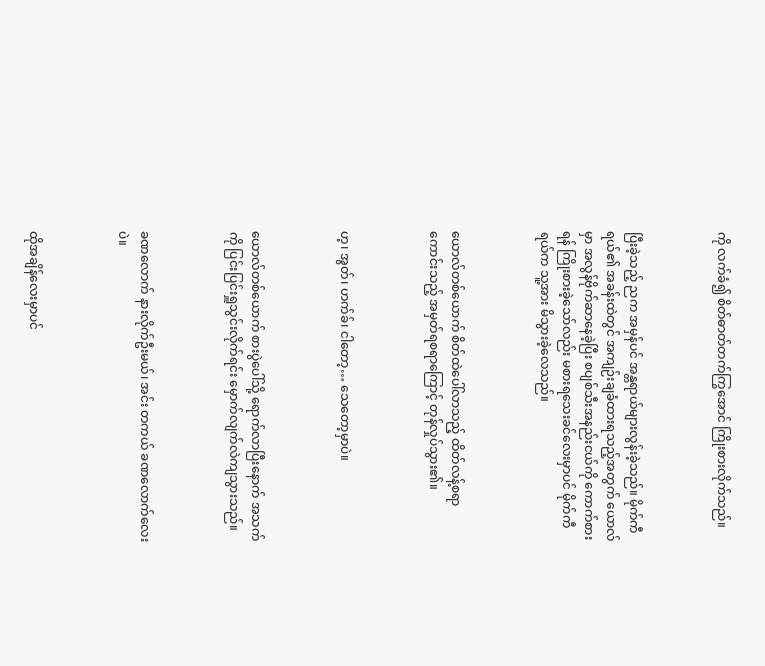ကို လက်ခံ၍ စိတ်ဓာတ်တက်ကြွအောင် ကြိုးစားလိုက်သည်။



ပြီးခဲ့သည့် ညက အမှန်ပင် အန္တရာယ်များလွန်းခဲ့သည်။ မိုက်ကီရယ်၏ အခန်းထဲတွင် အကျဉ်းချခံထားရသည့်အတွက် ယောလ်မှာ အလွန်ဗိုက်ဆာနေခဲ့ပြီး စပျစ်သီးအနည်းငယ်ကို ကောက်စားရန် ကြိုးစားခဲ့သော်လည်း မစားရသေးခင်လေးမှာပင် မိုက်ကီရယ်က သူ့အား မိသွားခဲ့လေသည်။



ယောလ်တစ်ယောက် စိတ်ထဲပေါ်လာသည့် ထိတ်လန့်စရာကောင်းသည့် အမှတ်ရစရာကြောင့် တုန်လှုပ်သွား၏။



ဟ့၊ အွတ်၊ ဟက်ခ်၊ ငါတော့… သေတော့မှာပဲ။



ယောလ်တစ်ယောက် စားပွဲပေါ်သို့ ရောက်လာပြီးနောက် အသက်ကို ပြင်းပြင်းရှူသွင်းလိုက်ရင်း မှောက်လျက်လဲကျသွားသည်။



ခဏလောက် နားလိုက်ဦးမယ်၊ အင်း တကယ် ခဏလောက်လေးပဲ။



ထိုအချိန်လေးမှာပင်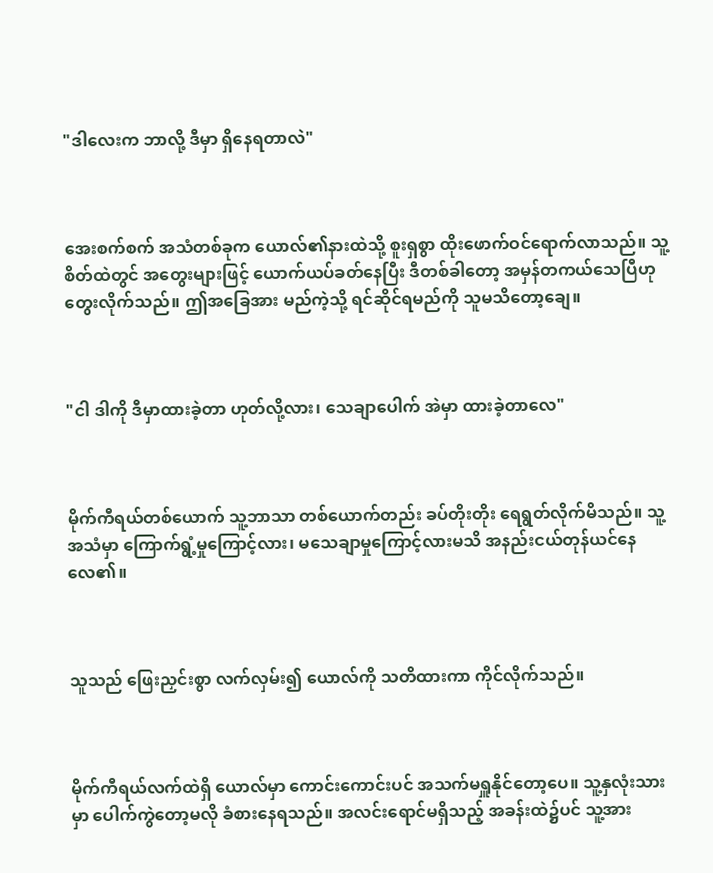"ဒါလေးက ဘာလို့ ဒီမှာ ရှိနေရတာလဲ"



အေးစက်စက် အသံတစ်ခုက ယောလ်၏နားထဲသို့ စူးရှစွာ ထိုးဖောက်ဝင်ရောက်လာသည်။ သူ့စိတ်ထဲတွင် အတွေးများဖြင့် ယောက်ယပ်ခတ်နေပြီး ဒီတစ်ခါတော့ အမှန်တကယ်သေပြီဟု တွေးလိုက်သည်။ ဤအခြေအား မည်ကဲ့သို့ ရင်ဆိုင်ရမည်ကို သူမသိတော့ချေ။



"ငါ ဒါကို ဒီမှာထားခဲ့တာ ဟုတ်လို့လား၊ သေချာပေါက် အဲမှာ ထားခဲ့တာလေ"



မိုက်ကီရယ်တစ်ယောက် သူ့ဘာသာ တစ်ယောက်တည်း ခပ်တိုးတိုး ရေရွတ်လိုက်မိသည်။ သူ့အသံမှာ ကြောက်ရွံ့မှုကြောင့်လား၊ မသေချာမှုကြောင့်လားမသိ အနည်းငယ်တုန်ယင်နေလေ၏။



သူသည် ဖြေးညှင်းစွာ လက်လှမ်း၍ ယောလ်ကို သတိထားကာ ကိုင်လိုက်သည်။



မိုက်ကီရယ်လက်ထဲရှိ ယောလ်မှာ ကောင်းကောင်းပင် အသက်မရှူနိုင်တော့ပေ။ သူ့နှလုံးသားမှာ ပေါက်ကွဲတော့မလို ခံစားနေရသည်။ အလင်းရောင်မရှိသည့် အခန်းထဲ၌ပင် သူ့အား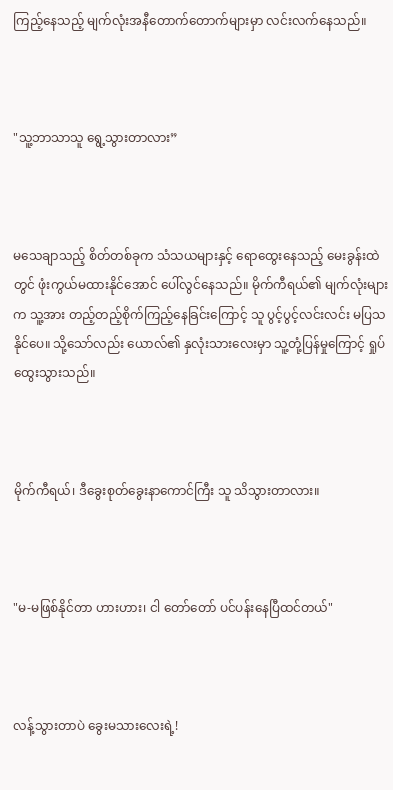ကြည့်နေသည့် မျက်လုံးအနီတောက်တောက်များမှာ လင်းလက်နေသည်။



"သူ့ဘာသာသူ ရွေ့သွားတာလား”



မသေချာသည့် စိတ်တစ်ခုက သံသယများနှင့် ရောထွေးနေသည့် မေးခွန်းထဲတွင် ဖုံးကွယ်မထားနိုင်အောင် ပေါ်လွင်နေသည်။ မိုက်ကီရယ်၏ မျက်လုံးများက သူ့အား တည့်တည့်စိုက်ကြည့်နေခြင်းကြောင့် သူ ပွင့်ပွင့်လင်းလင်း မပြသနိုင်ပေ။ သို့သော်လည်း ယောလ်၏ နှလုံးသားလေးမှာ သူ့တုံ့ပြန်မှုကြောင့် ရှုပ်ထွေးသွားသည်။



မိုက်ကီရယ်၊ ဒီခွေးစုတ်ခွေး‌နာကောင်ကြီး သူ သိသွားတာလား။



"မ-မဖြစ်နိုင်တာ ဟားဟား၊ ငါ တော်တော် ပင်ပန်းနေပြီထင်တယ်"



လန့်သွားတာပဲ ခွေးမသားလေးရဲ့!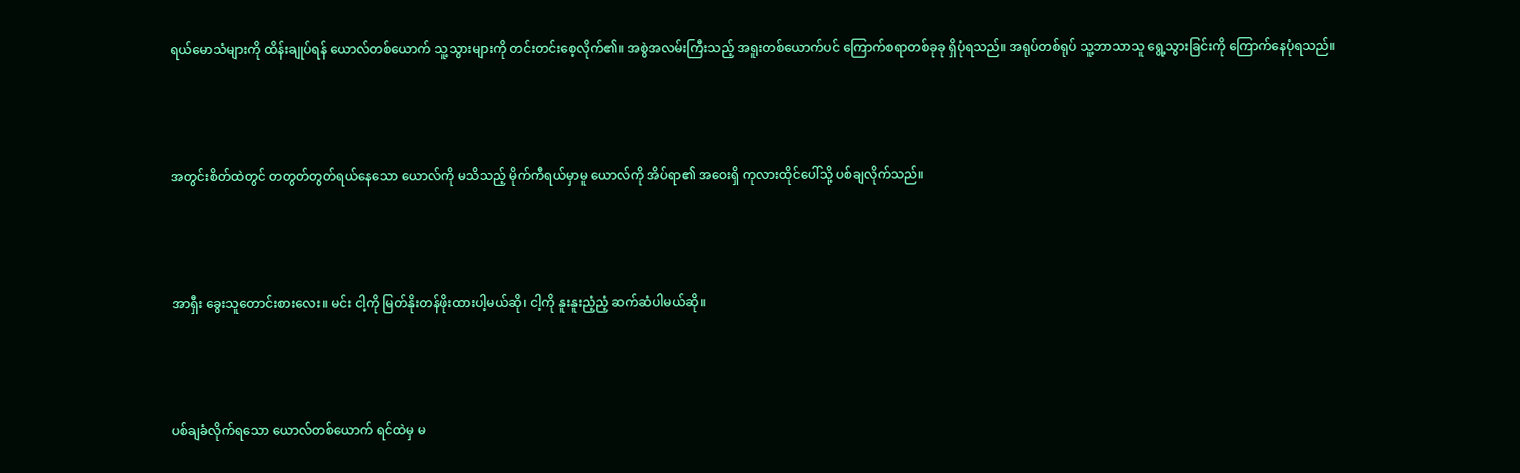ရယ်မောသံများကို ထိန်းချုပ်ရန် ယောလ်တစ်ယောက် သူ့သွားများကို တင်းတင်းစေ့လိုက်၏။ အစွဲအလမ်းကြီးသည့် အရူးတစ်ယောက်ပင် ကြောက်စရာတစ်ခုခု ရှိပုံရသည်။ အရုပ်တစ်ရုပ် သူ့ဘာသာသူ ရွေ့သွားခြင်းကို ကြောက်နေပုံရသည်။



အတွင်းစိတ်ထဲတွင် တတွတ်တွတ်ရယ်နေသော ယောလ်ကို မသိသည့် မိုက်ကီရယ်မှာမူ ယောလ်ကို အိပ်ရာ၏ အဝေးရှိ ကုလားထိုင်ပေါ်သို့ ပစ်ချလိုက်သည်။



အာရှီး ခွေးသူတောင်းစားလေး။ မင်း ငါ့ကို မြတ်နိုးတန်ဖိုးထားပါ့မယ်ဆို၊ ငါ့ကို နူးနူးညံ့ညံ့ ဆက်ဆံပါမယ်ဆို။



ပစ်ချခံလိုက်ရသော ယောလ်တစ်ယောက် ရင်ထဲမှ မ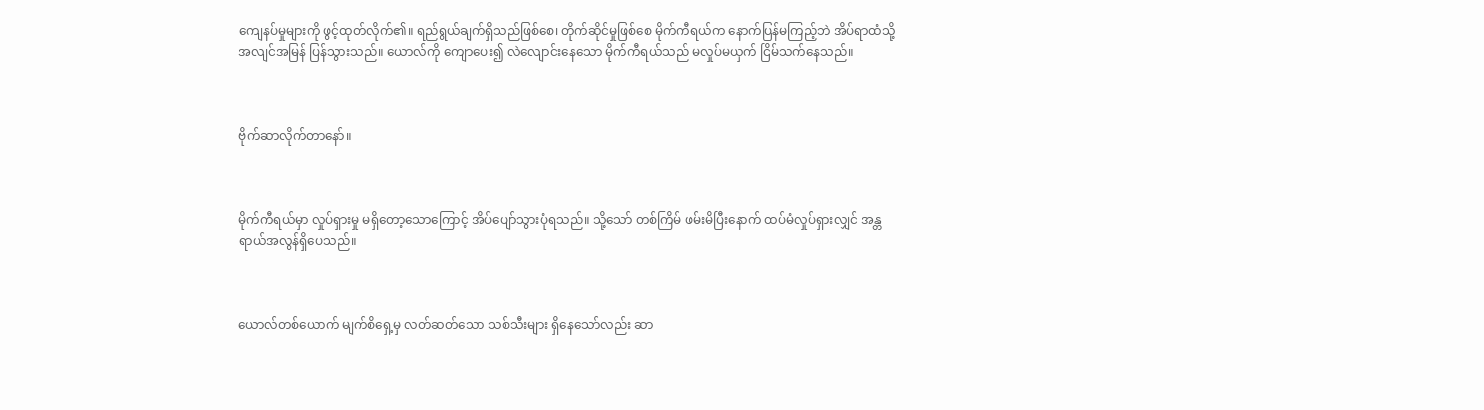ကျေနပ်မှုများကို ဖွင့်ထုတ်လိုက်၏။ ရည်ရွယ်ချက်ရှိသည်ဖြစ်စေ၊ တိုက်ဆိုင်မှုဖြစ်စေ မိုက်ကီရယ်က နောက်ပြန်မကြည့်ဘဲ အိပ်ရာထံသို့ အလျင်အမြန် ပြန်သွားသည်။ ယောလ်ကို ကျောပေး၍ လဲလျောင်းနေသော မိုက်ကီရယ်သည် မလှုပ်မယှက် ငြိမ်သက်နေသည်။



ဗိုက်ဆာလိုက်တာနော်။



မိုက်ကီရယ်မှာ လှုပ်ရှားမှု မရှိတော့သောကြောင့် အိပ်ပျော်သွားပုံရသည်။ သို့သော် တစ်ကြိမ် ဖမ်းမိပြီးနောက် ထပ်မံလှုပ်ရှားလျှင် အန္တရာယ်အလွန်ရှိပေသည်။



ယောလ်တစ်ယောက် မျက်စိရှေ့မှ လတ်ဆတ်သော သစ်သီးများ ရှိနေသော်လည်း ဆာ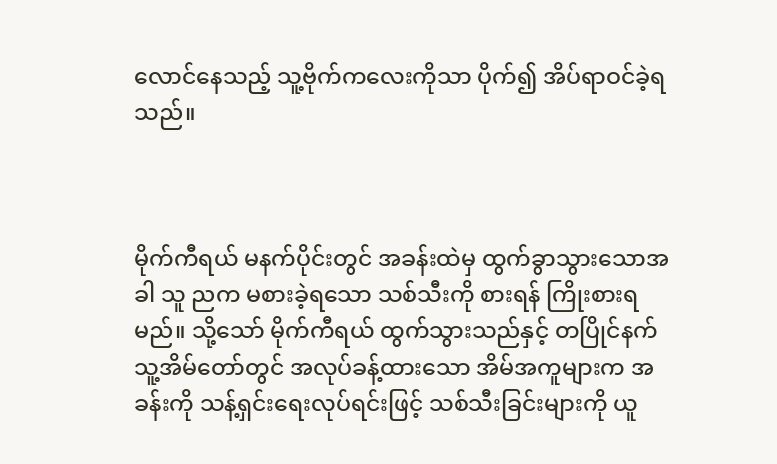လောင်နေသည့် သူ့ဗိုက်ကလေးကိုသာ ပိုက်၍ အိပ်ရာဝင်ခဲ့ရသည်။



မိုက်ကီရယ် မနက်ပိုင်းတွင် အခန်းထဲမှ ထွက်ခွာသွားသောအခါ သူ ညက မစားခဲ့ရသော သစ်သီးကို စားရန် ကြိုးစားရမည်။ သို့သော် မိုက်ကီရယ် ထွက်သွားသည်နှင့် တပြိုင်နက် သူ့အိမ်တော်တွင် အလုပ်ခန့်ထားသော အိမ်အကူများက အခန်းကို သန့်ရှင်းရေးလုပ်ရင်းဖြင့် သစ်သီးခြင်းများကို ယူ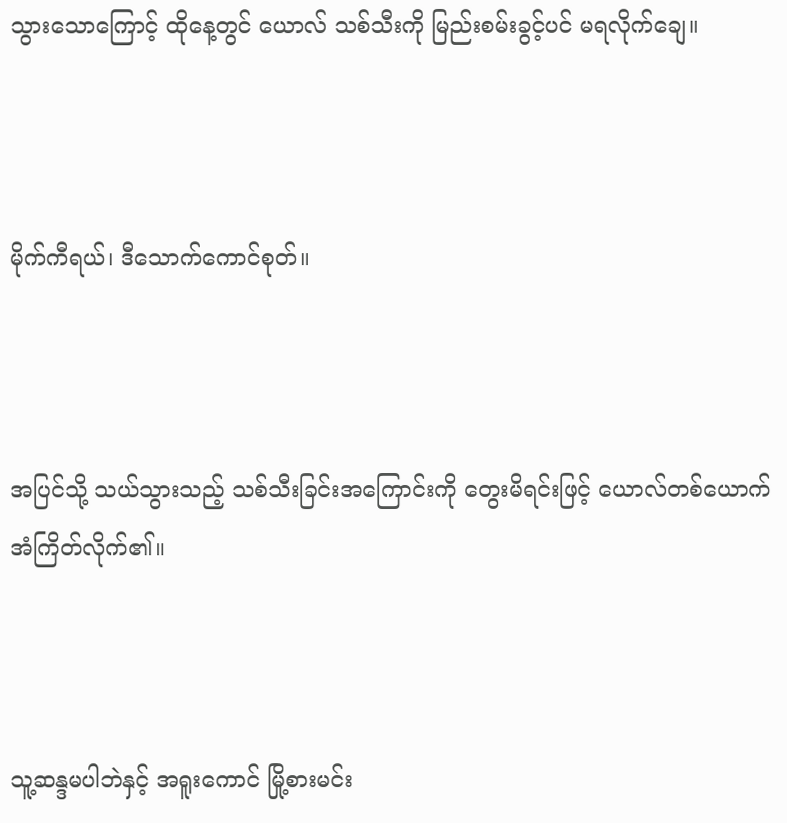သွားသောကြောင့် ထိုနေ့တွင် ယောလ် သစ်သီးကို မြည်းစမ်းခွင့်ပင် မရလိုက်ချေ။



မိုက်ကီရယ်၊ ဒီသောက်ကောင်စုတ်။



အပြင်သို့ သယ်သွားသည့် သစ်သီးခြင်းအကြောင်းကို တွေးမိရင်းဖြင့် ယောလ်တစ်ယောက် အံကြိတ်လိုက်၏။



သူ့ဆန္ဒမပါဘဲနှင့် အရူးကောင် မြို့စားမင်း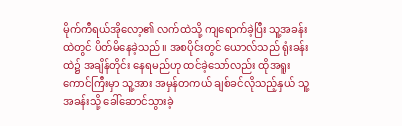မိုက်ကီရယ်အိုလော့၏ လက်ထဲသို့ ကျရောက်ခဲ့ပြီး သူ့အခန်းထဲတွင် ပိတ်မိနေခဲ့သည်။ အစပိုင်းတွင် ယောလ်သည် ရုံးခန်းထဲ၌ အချိန်တိုင်း နေရမည်ဟု ထင်ခဲ့သော်လည်း ထိုအရူးကောင်ကြီးမှာ သူ့အား အမှန်တကယ် ချစ်ခင်လိုသည့်နှယ် သူ့အခန်းသို့ ခေါ်ဆောင်သွားခဲ့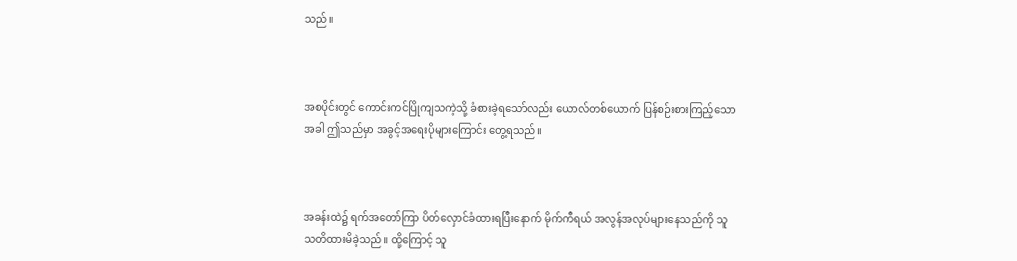သည်။



အစပိုင်းတွင် ကောင်းကင်ပြိုကျသကဲ့သို့ ခံစားခဲ့ရသော်လည်း ယောလ်တစ်ယောက် ပြန်စဉ်းစားကြည့်သောအခါ ဤသည်မှာ အခွင့်အရေးပိုများကြောင်း တွေ့ရသည်။



အခန်းထဲ၌ ရက်အတော်ကြာ ပိတ်လှောင်ခံထားရပြီးနောက် မိုက်ကီရယ် အလွန်အလုပ်များနေသည်ကို သူ သတိထားမိခဲ့သည်။ ထို့ကြောင့် သူ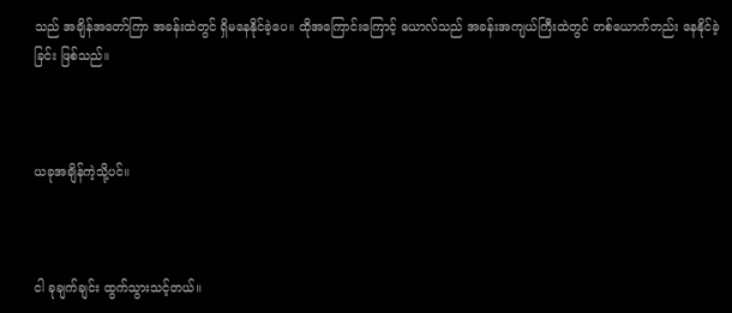သည် အချိန်အတော်ကြာ အခန်းထဲတွင် ရှိမနေနိုင်ခဲ့ပေ။ ထိုအကြောင်းကြောင့် ယောလ်သည် အခန်းအကျယ်ကြီးထဲတွင် တစ်ယောက်တည်း နေနိုင်ခဲ့ခြင်း ဖြစ်သည်။



ယခုအချိန်ကဲ့သို့ပင်။



ငါ ခုချက်ချင်း ထွက်သွားသင့်တယ်။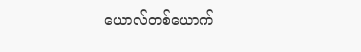ယောလ်တစ်ယောက်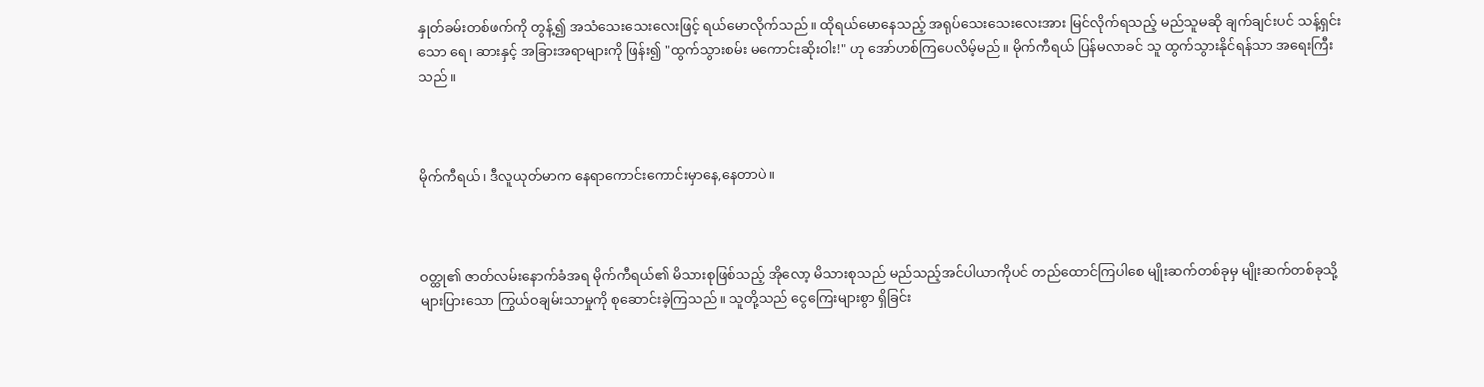နှုတ်ခမ်းတစ်ဖက်ကို တွန့်၍ အသံသေးသေးလေးဖြင့် ရယ်မောလိုက်သည်။ ထိုရယ်မောနေသည့် အရုပ်သေးသေးလေးအား မြင်လိုက်ရသည့် မည်သူမဆို ချက်ချင်းပင် သန့်ရှင်းသော ရေ၊ ဆားနှင့် အခြားအရာများကို ဖြန်း၍ "ထွက်သွားစမ်း မကောင်းဆိုးဝါး!" ဟု အော်ဟစ်ကြပေလိမ့်မည်။ မိုက်ကီရယ် ပြန်မလာခင် သူ ထွက်သွားနိုင်ရန်သာ အရေးကြီးသည်။



မိုက်ကီရယ်၊ ဒီလူယုတ်မာက နေရာကောင်းကောင်းမှာနေ,နေတာပဲ။



ဝတ္ထု၏ ဇာတ်လမ်းနောက်ခံအရ မိုက်ကီရယ်၏ မိသားစုဖြစ်သည့် အိုလော့ မိသားစုသည် မည်သည့်အင်ပါယာကိုပင် တည်ထောင်ကြပါစေ မျိုးဆက်တစ်ခုမှ မျိုးဆက်တစ်ခုသို့ များပြားသော ကြွယ်ဝချမ်းသာမှုကို စုဆောင်းခဲ့ကြသည်။ သူတို့သည် ငွေကြေးများစွာ ရှိခြင်း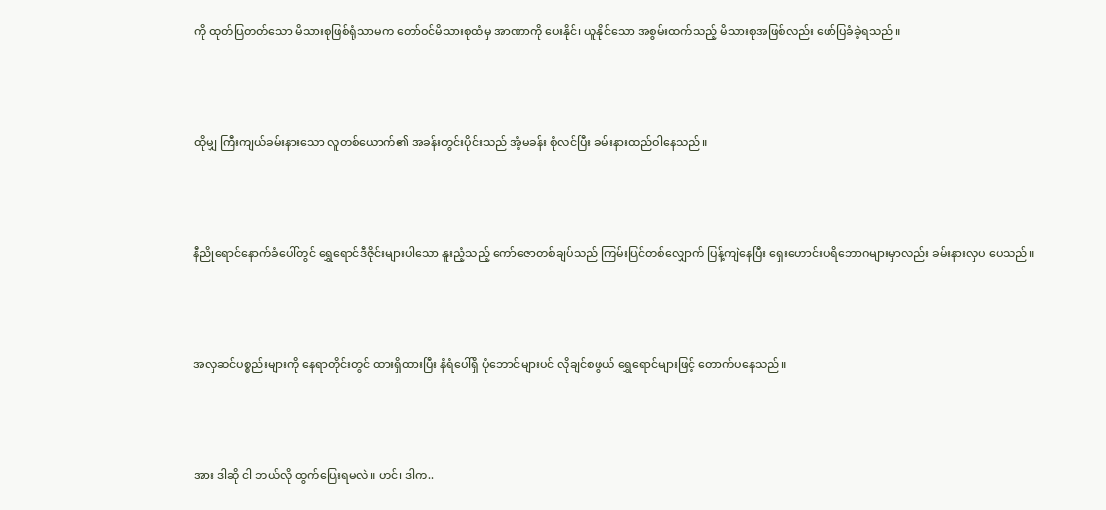ကို ထုတ်ပြတတ်သော မိသားစုဖြစ်ရုံသာမက တော်ဝင်မိသားစုထံမှ အာဏာကို ပေးနိုင်၊ ယူနိုင်သော အစွမ်းထက်သည့် မိသားစုအဖြစ်လည်း ဖော်ပြခံခဲ့ရသည်။



ထိုမျှ ကြီးကျယ်ခမ်းနားသော လူတစ်ယောက်၏ အခန်းတွင်းပိုင်းသည် အံ့မခန်း စုံလင်ပြီး ခမ်းနားထည်ဝါနေသည်။



နီညိုရောင်နောက်ခံပေါ်တွင် ရွှေရောင်ဒီဇိုင်းများပါသော နူးညံ့သည့် ကော်ဇောတစ်ချပ်သည် ကြမ်းပြင်တစ်လျှောက် ပြန့်ကျဲနေပြီး ရှေးဟောင်းပရိဘောဂများမှာလည်း ခမ်းနားလှပ ပေသည်။



အလှဆင်ပစ္စည်းများကို နေရာတိုင်းတွင် ထားရှိထားပြီး နံရံပေါ်ရှိ ပုံဘောင်များပင် လိုချင်စဖွယ် ရွှေရောင်များဖြင့် တောက်ပနေသည်။



အား ဒါဆို ငါ ဘယ်လို ထွက်ပြေးရမလဲ။ ဟင်၊ ဒါက..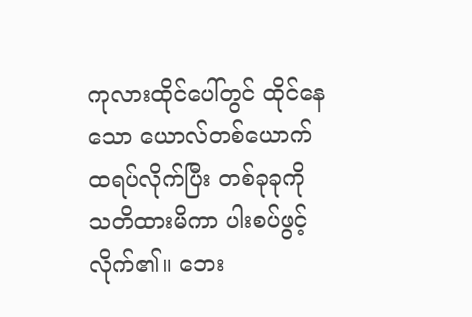ကုလားထိုင်ပေါ်တွင် ထိုင်နေသော ယောလ်တစ်ယောက် ထရပ်လိုက်ပြီး တစ်ခုခုကို သတိထားမိကာ ပါးစပ်ဖွင့်လိုက်၏။ ဘေး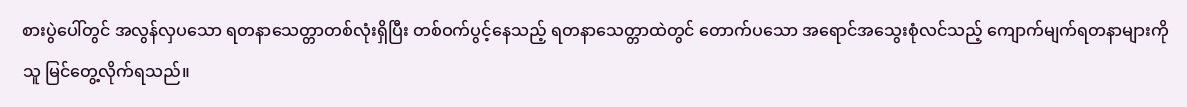စားပွဲပေါ်တွင် အလွန်လှပသော ရတနာသေတ္တာတစ်လုံးရှိပြီး တစ်ဝက်ပွင့်နေသည့် ရတနာသေတ္တာထဲတွင် တောက်ပသော အရောင်အသွေးစုံလင်သည့် ကျောက်မျက်ရတနာများကို သူ မြင်တွေ့လိုက်ရသည်။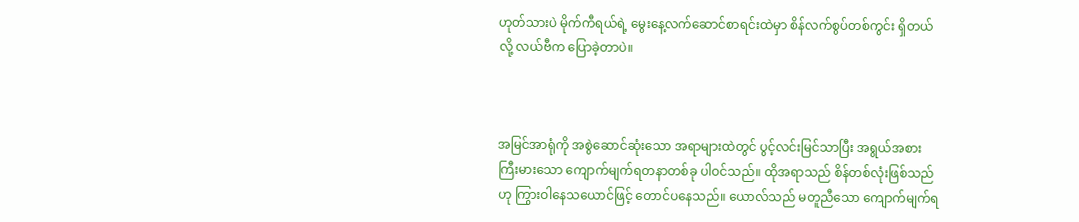ဟုတ်သားပဲ မိုက်ကီရယ်ရဲ့ မွေးနေ့လက်ဆောင်စာရင်းထဲမှာ စိန်လက်စွပ်တစ်ကွင်း ရှိတယ်လို့ လယ်ဗီက ပြောခဲ့တာပဲ။



အမြင်အာရုံကို အစွဲဆောင်ဆုံးသော အရာများထဲတွင် ပွင့်လင်းမြင်သာပြီး အရွယ်အစားကြီးမားသော ကျောက်မျက်ရတနာတစ်ခု ပါဝင်သည်။ ထိုအရာသည် စိန်တစ်လုံးဖြစ်သည်ဟု ကြွားဝါနေသယောင်ဖြင့် တောင်ပနေသည်။ ယောလ်သည် မတူညီသော ကျောက်မျက်ရ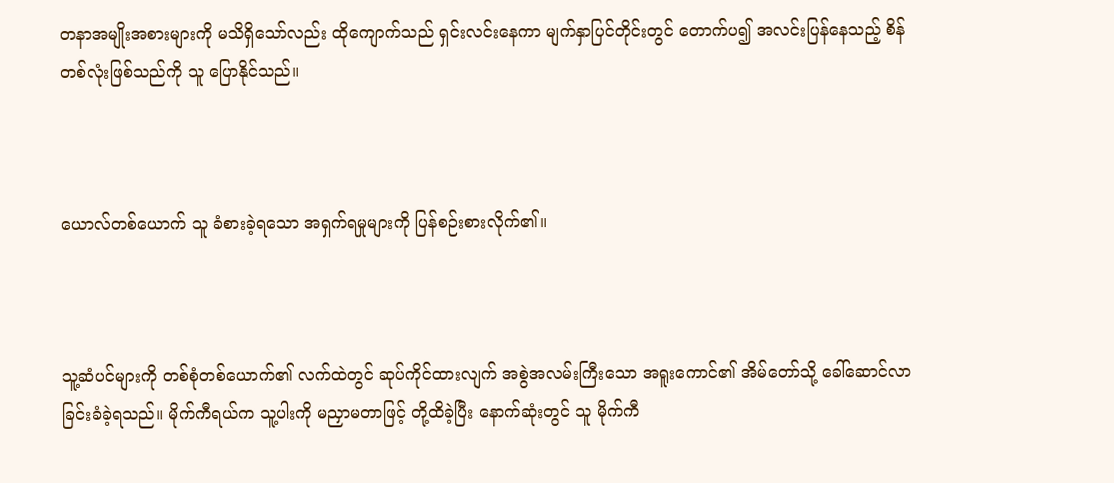တနာအမျိုးအစားများကို မသိရှိသော်လည်း ထိုကျောက်သည် ရှင်းလင်းနေကာ မျက်နှာပြင်တိုင်းတွင် တောက်ပ၍ အလင်းပြန်နေသည့် စိန်တစ်လုံးဖြစ်သည်ကို သူ ပြောနိုင်သည်။



ယောလ်တစ်ယောက် သူ ခံစားခဲ့ရသော အရှက်ရမှုများကို ပြန်စဉ်းစားလိုက်၏။



သူ့ဆံပင်များကို တစ်စုံတစ်ယောက်၏ လက်ထဲတွင် ဆုပ်ကိုင်ထားလျက် အစွဲအလမ်းကြီးသော အရူးကောင်၏ အိမ်တော်သို့ ခေါ်ဆောင်လာခြင်းခံခဲ့ရသည်။ မိုက်ကီရယ်က သူ့ပါးကို မညှာမတာဖြင့် တို့ထိခဲ့ပြီး နောက်ဆုံးတွင် သူ မိုက်ကီ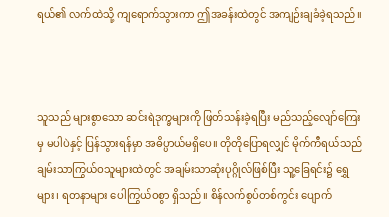ရယ်၏ လက်ထဲသို့ ကျရောက်သွားကာ ဤအခန်းထဲတွင် အကျဉ်းချခံခဲ့ရသည်။



သူသည် များစွာသော ဆင်းရဲဒုက္ခများကို ဖြတ်သန်းခဲ့ရပြီး မည်သည့်လျော်ကြေးမှ မပါပဲနှင့် ပြန်သွားရန်မှာ အဓိပ္ပာယ်မရှိပေ။ တိုတိုပြောရလျှင် မိုက်ကီရယ်သည် ချမ်းသာကြွယ်ဝသူများထဲတွင် အချမ်းသာဆုံးပုဂ္ဂိုလ်ဖြစ်ပြီး သူ့ခြေရင်း၌ ရွှေများ၊ ရတနာများ ပေါကြွယ်ဝစွာ ရှိသည်။ စိန်လက်စွပ်တစ်ကွင်း ပျောက်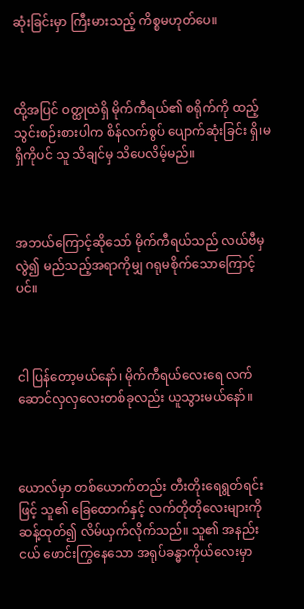ဆုံးခြင်းမှာ ကြီးမားသည့် ကိစ္စမဟုတ်ပေ။



ထို့အပြင် ဝတ္ထုထဲရှိ မိုက်ကီရယ်၏ စရိုက်ကို ထည့်သွင်းစဉ်းစားပါက စိန်လက်စွပ် ပျောက်ဆုံးခြင်း ရှိ၊မရှိကိုပင် သူ သိချင်မှ သိပေလိမ့်မည်။



အဘယ်ကြောင့်ဆိုသော် မိုက်ကီရယ်သည် လယ်ဗီမှလွဲ၍ မည်သည့်အရာကိုမျှ ဂရုမစိုက်သောကြောင့်ပင်။



ငါ ပြန်တော့မယ်နော်၊ မိုက်ကီရယ်လေးရေ လက်ဆောင်လှလှ‌လေးတစ်ခုလည်း ယူသွားမယ်နော်။



ယောလ်မှာ တစ်ယောက်တည်း တီးတိုးရေရွတ်ရင်းဖြင့် သူ၏ ခြေထောက်နှင့် လက်တိုတိုလေးများကို ဆန့်ထုတ်၍ လိမ်ယှက်လိုက်သည်။ သူ၏ အနည်းငယ် ဖောင်းကြွနေသော အရုပ်ခန္ဓာကိုယ်လေးမှာ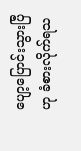ပျော့ပြောင်းသွားပြီဟု ခံစားလိုက်ရသ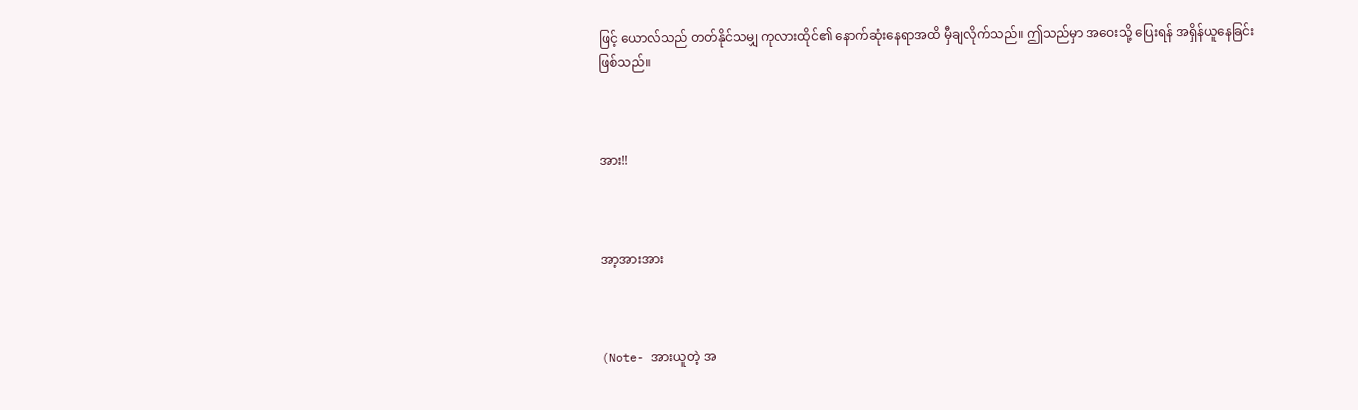ဖြင့် ယောလ်သည် တတ်နိုင်သမျှ ကုလားထိုင်၏ နောက်ဆုံးနေရာအထိ မှီချလိုက်သည်။ ဤသည်မှာ အဝေးသို့ ပြေးရန် အရှိန်ယူနေခြင်း ဖြစ်သည်။



အား!!



အာ့အားအား



(Note- အားယူတဲ့ အ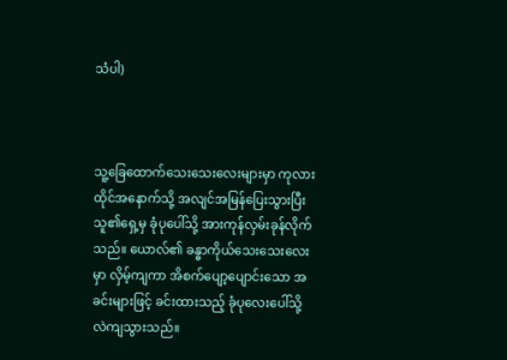သံပါ)



သူ့ခြေထောက်သေးသေးလေးများမှာ ကုလားထိုင်အနောက်သို့ အလျင်အမြန်ပြေးသွားပြီး သူ၏ရှေ့မှ ခုံပုပေါ်သို့ အားကုန်လှမ်းခုန်လိုက်သည်။ ယောလ်၏ ခန္ဓာကိုယ်သေးသေးလေးမှာ လှိမ့်ကျကာ အိစက်ပျော့ပျောင်းသော အခင်းများဖြင့် ခင်းထားသည့် ခုံပုလေးပေါ်သို့ လဲကျသွားသည်။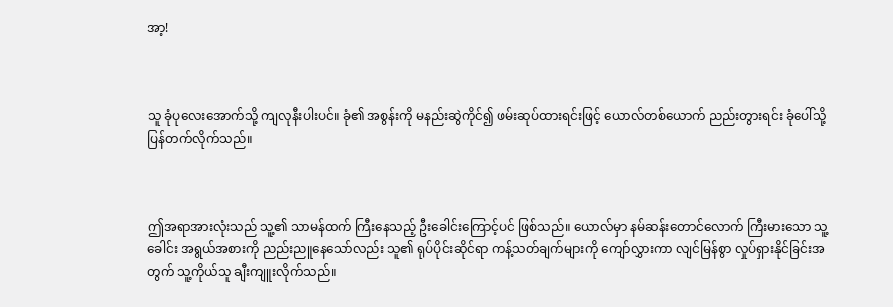အာ့!



သူ ခုံပုလေးအောက်သို့ ကျလုနီးပါးပင်။ ခုံ၏ အစွန်းကို မနည်းဆွဲကိုင်၍ ဖမ်းဆုပ်ထားရင်းဖြင့် ယောလ်တစ်ယောက် ညည်းတွားရင်း ခုံပေါ်သို့ ပြန်တက်လိုက်သည်။



ဤအရာအားလုံးသည် သူ့၏ သာမန်ထက် ကြီးနေသည့် ဦးခေါင်းကြောင့်ပင် ဖြစ်သည်။ ယောလ်မှာ နမ်ဆန်းတောင်လောက် ကြီးမားသော သူ့ခေါင်း အရွယ်အစားကို ညည်းညူနေသော်လည်း သူ၏ ရုပ်ပိုင်းဆိုင်ရာ ကန့်သတ်ချက်များကို ကျော်လွှားကာ လျင်မြန်စွာ လှုပ်ရှားနိုင်ခြင်းအတွက် သူ့ကိုယ်သူ ချီးကျူးလိုက်သည်။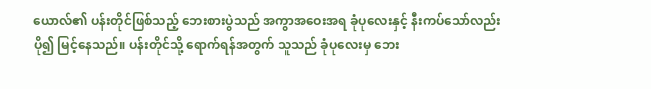ယောလ်၏ ပန်းတိုင်ဖြစ်သည့် ဘေးစားပွဲသည် အကွာအဝေးအရ ခုံပုလေးနှင့် နီးကပ်သော်လည်း ပို၍ မြင့်နေသည်။ ပန်းတိုင်သို့ ရောက်ရန်အတွက် သူသည် ခုံပုလေးမှ ဘေး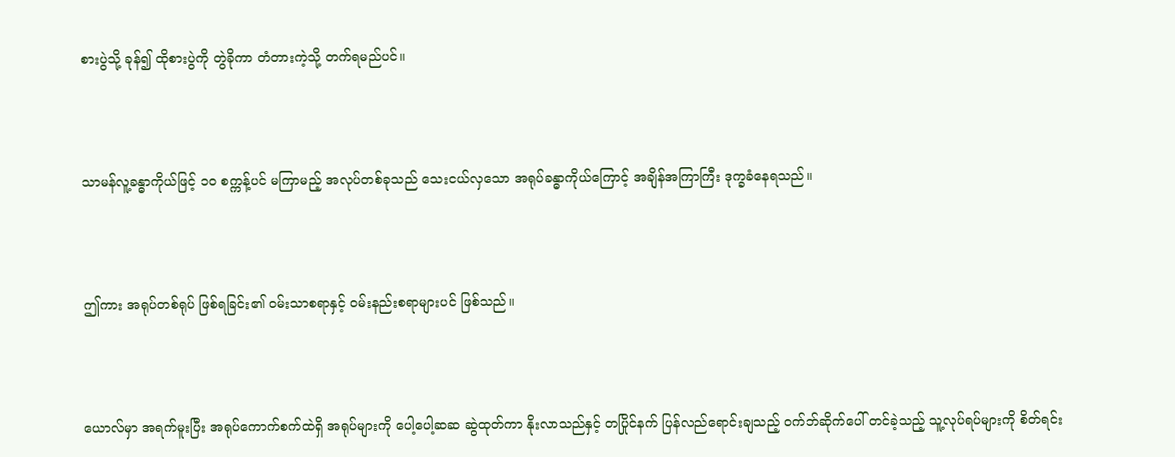စားပွဲသို့ ခုန်၍ ထိုစားပွဲကို တွဲခိုကာ တံတားကဲ့သို့ တက်ရမည်ပင်။



သာမန်လူ့ခန္ဓာကိုယ်ဖြင့် ၁၀ စက္ကန့်ပင် မကြာမည့် အလုပ်တစ်ခုသည် သေးငယ်လှသော အရုပ်ခန္ဓာကိုယ်ကြောင့် အချိန်အကြာကြီး ဒုက္ခခံနေရသည်။



ဤကား အရုပ်တစ်ရုပ် ဖြစ်ရခြင်း၏ ဝမ်းသာစရာနှင့် ဝမ်းနည်းစရာများပင် ဖြစ်သည်။



ယောလ်မှာ အရက်မူးပြီး အရုပ်ကောက်စက်ထဲရှိ အရုပ်များကို ပေါ့ပေါ့ဆဆ ဆွဲထုတ်ကာ နိုးလာသည်နှင့် တပြိုင်နက် ပြန်လည်ရောင်းချသည့် ဝက်ဘ်ဆိုက်ပေါ် တင်ခဲ့သည့် သူ့လုပ်ရပ်များကို စိတ်ရင်း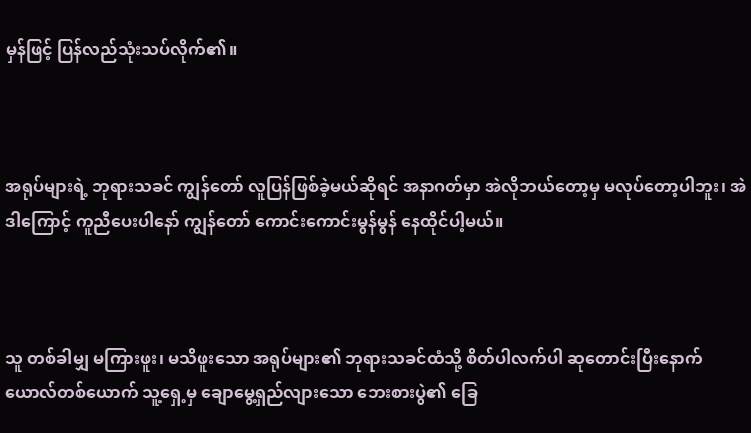မှန်ဖြင့် ပြန်လည်သုံးသပ်လိုက်၏။



အရုပ်များရဲ့ ဘုရားသခင် ကျွန်တော် လူပြန်ဖြစ်ခဲ့မယ်ဆိုရင် အနာဂတ်မှာ အဲလိုဘယ်တော့မှ မလုပ်တော့ပါဘူး၊ အဲဒါကြောင့် ကူညီပေးပါနော် ကျွန်တော် ကောင်းကောင်းမွန်မွန် နေထိုင်ပါ့မယ်။



သူ တစ်ခါမျှ မကြားဖူး၊ မသိဖူးသော အရုပ်များ၏ ဘုရားသခင်ထံသို့ စိတ်ပါလက်ပါ ဆုတောင်းပြီးနောက် ယောလ်တစ်ယောက် သူ့ရှေ့မှ ချောမွေ့ရှည်လျားသော ဘေးစားပွဲ၏ ခြေ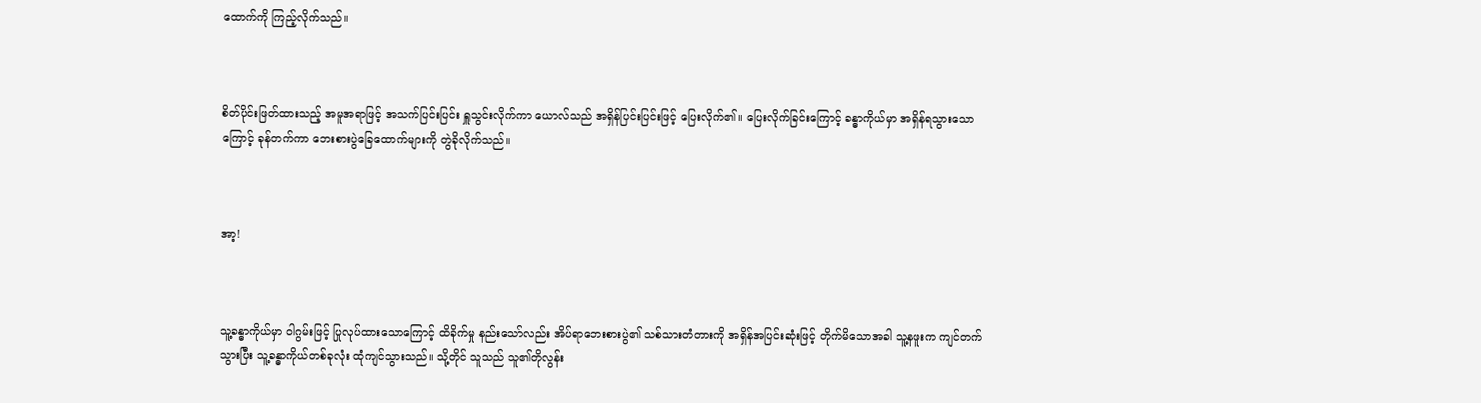ထောက်ကို ကြည့်လိုက်သည်။



စိတ်ပိုင်းဖြတ်ထားသည့် အမူအရာဖြင့် အသက်ပြင်းပြင်း ရှူသွင်းလိုက်ကာ ယောလ်သည် အရှိန်ပြင်းပြင်းဖြင့် ပြေးလိုက်၏။ ပြေးလိုက်ခြင်းကြောင့် ခန္ဓာကိုယ်မှာ အရှိန်ရသွားသောကြောင့် ခုန်တက်ကာ ဘေးစားပွဲခြေထောက်များကို တွဲခိုလိုက်သည်။



အာ့!



သူ့ခန္ဓာကိုယ်မှာ ဝါဂွမ်းဖြင့် ပြုလုပ်ထားသောကြောင့် ထိခိုက်မှု နည်းသော်လည်း အိပ်ရာဘေးစားပွဲ၏ သစ်သားတံတားကို အရှိန်အပြင်းဆုံးဖြင့် တိုက်မိသောအခါ သူ့နဖူးက ကျင်တက်သွားပြီး သူ့ခန္ဓာကိုယ်တစ်ခုလုံး ထုံကျင်သွားသည်။ သို့တိုင် သူသည် သူ၏တိုလွန်း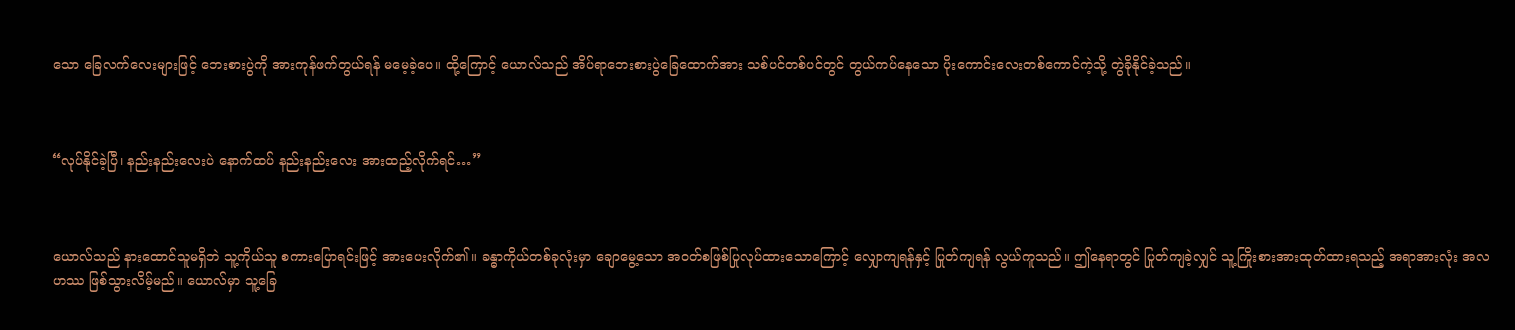သော ခြေလက်လေးများဖြင့် ဘေးစားပွဲကို အားကုန်ဖက်တွယ်ရန် မမေ့ခဲ့ပေ။ ထို့ကြောင့် ယောလ်သည် အိပ်ရာဘေးစားပွဲခြေထောက်အား သစ်ပင်တစ်ပင်တွင် တွယ်ကပ်နေသော ပိုးကောင်းလေးတစ်ကောင်ကဲ့သို့ တွဲခိုနိုင်ခဲ့သည်။



“လုပ်နိုင်ခဲ့ပြီ၊ နည်းနည်းလေးပဲ နောက်ထပ် နည်းနည်းလေး အားထည့်လိုက်ရင်…”



ယောလ်သည် နားထောင်သူမရှိဘဲ သူ့ကိုယ်သူ စကားပြောရင်းဖြင့် အားပေးလိုက်၏။ ခန္ဓာကိုယ်တစ်ခုလုံးမှာ ချောမွေ့သော အဝတ်စဖြစ်ပြုလုပ်ထားသောကြောင့် လျှောကျရန်နှင့် ပြုတ်ကျရန် လွယ်ကူသည်။ ဤနေရာတွင် ပြုတ်ကျခဲ့လျှင် သူ့ကြိုးစားအားထုတ်ထားရသည့် အရာအားလုံး အလဟဿ ဖြစ်သွားလိမ့်မည်။ ယောလ်မှာ သူ့ခြေ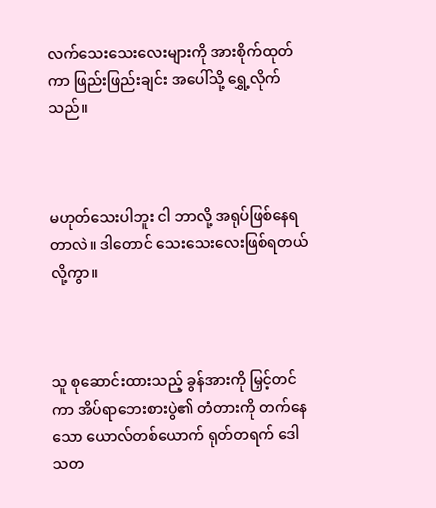လက်‌သေးသေးလေးများကို အားစိုက်ထုတ်ကာ ဖြည်းဖြည်းချင်း အပေါ်သို့ ရွှေ့လိုက်သည်။



မဟုတ်သေးပါဘူး ငါ ဘာလို့ အရုပ်ဖြစ်နေရတာလဲ။ ဒါတောင် သေးသေးလေးဖြစ်ရတယ်လို့ကွာ။



သူ စုဆောင်းထားသည့် ခွန်အားကို မြှင့်တင်ကာ အိပ်ရာဘေးစားပွဲ၏ တံတားကို တက်နေသော ယောလ်တစ်ယောက် ရုတ်တရက် ဒေါသတ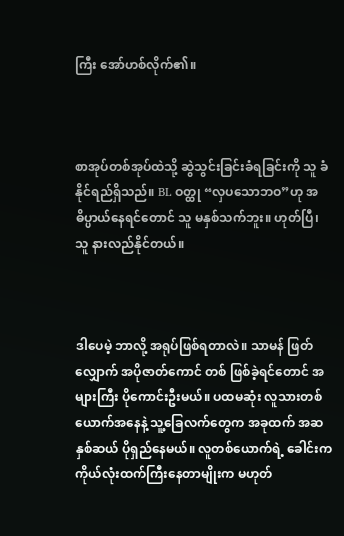ကြီး အော်ဟစ်လိုက်၏။



စာအုပ်တစ်အုပ်ထဲသို့ ဆွဲသွင်းခြင်းခံရခြင်းကို သူ ခံနိုင်ရည်ရှိသည်။ BL ဝတ္ထု “လှပသောဘဝ”ဟု အဓိပ္ပာယ်နေရင်တောင် သူ မနှစ်သက်ဘူး။ ဟုတ်ပြီ၊ သူ နားလည်နိုင်တယ်။



ဒါပေမဲ့ ဘာလို့ အရုပ်ဖြစ်ရတာလဲ။ သာမန် ဖြတ်လျှောက် အပိုဇာတ်ကောင် တစ် ဖြစ်ခဲ့ရင်တောင် အများကြီး ပိုကောင်းဦးမယ်။ ပထမဆုံး လူသားတစ်ယောက်အနေနဲ့ သူ့ခြေလက်တွေက အခုထက် အဆနှစ်ဆယ် ပိုရှည်နေမယ်။ လူတစ်ယောက်ရဲ့ ခေါင်းက ကိုယ်လုံးထက်ကြီးနေတာမျိုးက မဟုတ်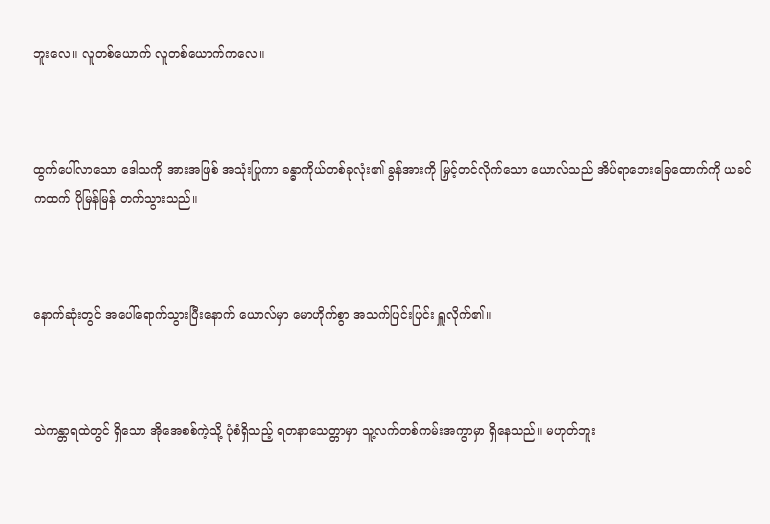ဘူးလေ။ လူတစ်ယောက် လူတစ်ယောက်ကလေ။



ထွက်ပေါ်လာသော ဒေါသကို အားအဖြစ် အသုံးပြုကာ ခန္ဓာကိုယ်တစ်ခုလုံး၏ ခွန်အားကို မြှင့်တင်လိုက်သော ယောလ်သည် အိပ်ရာဘေးခြေထောက်ကို ယခင်ကထက် ပိုမြန်မြန် တက်သွားသည်။



နောက်ဆုံးတွင် အပေါ်ရောက်သွားပြီးနောက် ယောလ်မှာ မောဟိုက်စွာ အသက်ပြင်းပြင်း ရှူလိုက်၏။



သဲကန္တာရထဲတွင် ရှိသော အိုအေစစ်ကဲ့သို့ ပုံစံရှိသည့် ရတနာသေတ္တာမှာ သူ့လက်တစ်ကမ်းအကွာမှာ ရှိနေသည်။ မဟုတ်ဘူး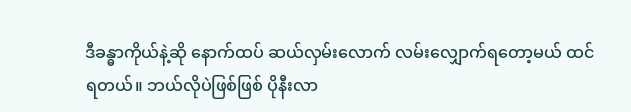ဒီခန္ဓာကိုယ်နဲ့ဆို နောက်ထပ် ဆယ်လှမ်းလောက် လမ်းလျှောက်ရတော့မယ် ထင်ရတယ်။ ဘယ်လိုပဲဖြစ်ဖြစ် ပိုနီးလာ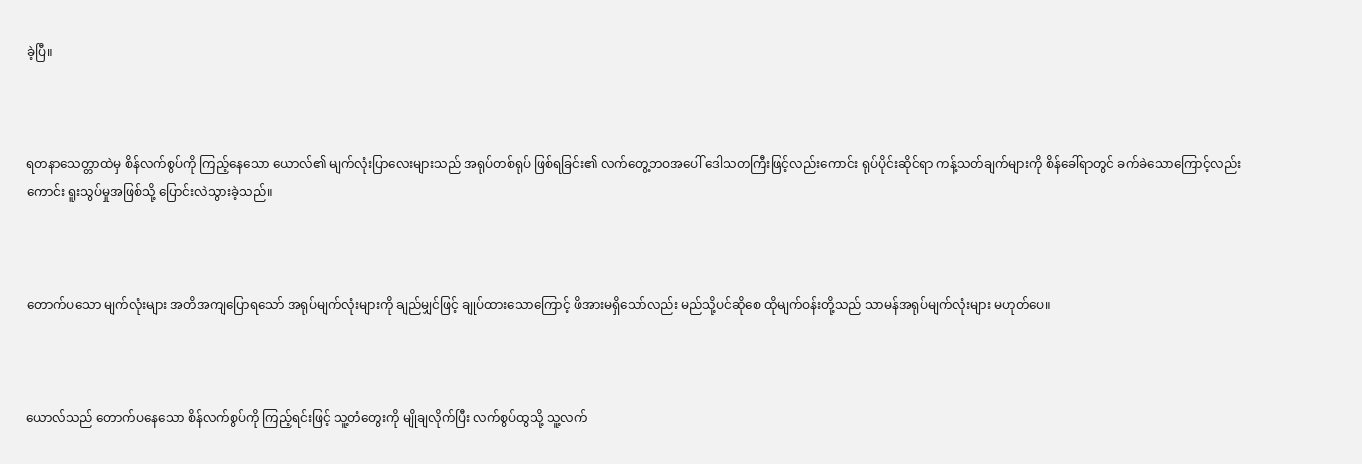ခဲ့ပြီ။



ရတနာသေတ္တာထဲမှ စိန်လက်စွပ်ကို ကြည့်နေသော ယောလ်၏ မျက်လုံးပြာလေးများသည် အရုပ်တစ်ရုပ် ဖြစ်ရခြင်း၏ လက်တွေ့ဘဝအပေါ် ဒေါသတကြီးဖြင့်လည်းကောင်း ရုပ်ပိုင်းဆိုင်ရာ ကန့်သတ်ချက်များကို စိန်ခေါ်ရာတွင် ခက်ခဲသောကြောင့်လည်းကောင်း ရူးသွပ်မှုအဖြစ်သို့ ပြောင်းလဲသွားခဲ့သည်။



တောက်ပသော မျက်လုံးများ အတိအကျပြောရသော် အရုပ်မျက်လုံးများကို ချည်မျှင်ဖြင့် ချုပ်ထားသောကြောင့် ဖိအားမရှိသော်လည်း မည်သို့ပင်ဆိုစေ ထိုမျက်ဝန်းတို့သည် သာမန်အရုပ်မျက်လုံးများ မဟုတ်ပေ။



ယောလ်သည် တောက်ပနေသော စိန်လက်စွပ်ကို ကြည့်ရင်းဖြင့် သူ့တံတွေးကို မျိုချလိုက်ပြီး လက်စွပ်ထွသို့ သူ့လက်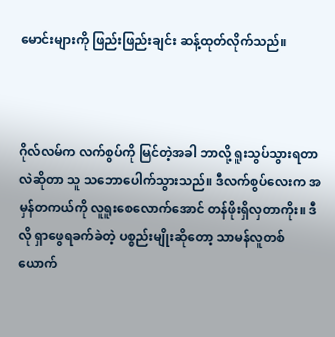မောင်းများကို ဖြည်းဖြည်းချင်း ဆန့်ထုတ်လိုက်သည်။



ဂိုလ်လမ်က လက်စွပ်ကို မြင်တဲ့အခါ ဘာလို့ ရူးသွပ်သွားရတာလဲဆိုတာ သူ သဘောပေါက်သွားသည်။ ဒီလက်စွပ်လေးက အမှန်တကယ်ကို လူရူးစေလောက်အောင် တန်ဖိုးရှိလှတာကိုး။ ဒီလို ရှာဖွေရခက်ခဲတဲ့ ပစ္စည်းမျိုးဆိုတော့ သာမန်လူတစ်ယောက်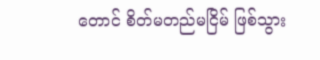တောင် စိတ်မတည်မငြိမ် ဖြစ်သွား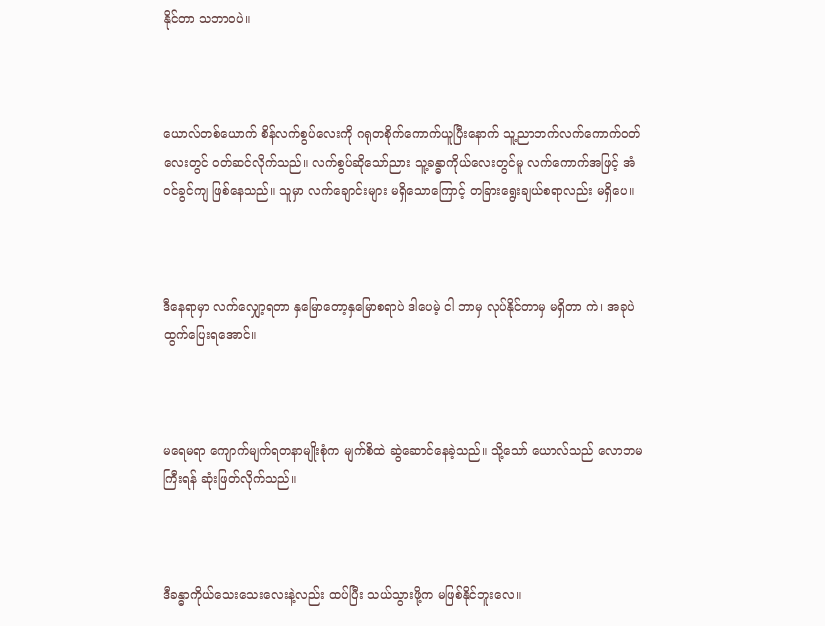နိုင်တာ သဘာဝပဲ။



ယောလ်တစ်ယောက် စိန်လက်စွပ်လေးကို ဂရုတစိုက်ကောက်ယူပြီးနောက် သူ့ညာဘက်လက်ကောက်ဝတ်လေးတွင် ဝတ်ဆင်လိုက်သည်။ လက်စွပ်ဆိုသော်ညား သူ့ခန္ဓာကိုယ်လေးတွင်မူ လက်ကောက်အဖြင့် အံဝင်ခွင်ကျ ဖြစ်နေသည်။ သူမှာ လက်ချောင်းများ မရှိသောကြောင့် တခြားရွေးချယ်စရာလည်း မရှိပေ။



ဒီနေရာမှာ လက်လျှော့ရတာ နှမြောတော့နှမြောစရာပဲ ဒါပေမဲ့ ငါ ဘာမှ လုပ်နိုင်တာမှ မရှိတာ ကဲ၊ အခုပဲ ထွက်ပြေးရအောင်။



မရေမရာ ကျောက်မျက်ရတနာမျိုးစုံက မျက်စိထဲ ဆွဲဆောင်နေခဲ့သည်။ သို့သော် ယောလ်သည် လောဘမကြီးရန် ဆုံးဖြတ်လိုက်သည်။



ဒီခန္ဓာကိုယ်သေးသေးလေးနဲ့လည်း ထပ်ပြီး သယ်သွားဖို့က မဖြစ်နိုင်ဘူးလေ။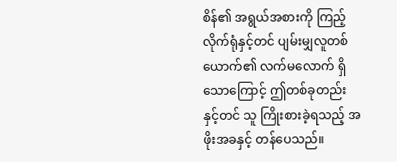စိန်၏ အရွယ်အစားကို ကြည့်လိုက်ရုံနှင့်တင် ပျမ်းမျှလူတစ်ယောက်၏ လက်မလောက် ရှိသောကြောင့် ဤတစ်ခုတည်းနှင့်တင် သူ ကြိုးစားခဲ့ရသည့် အဖိုးအခနှင့် တန်ပေသည်။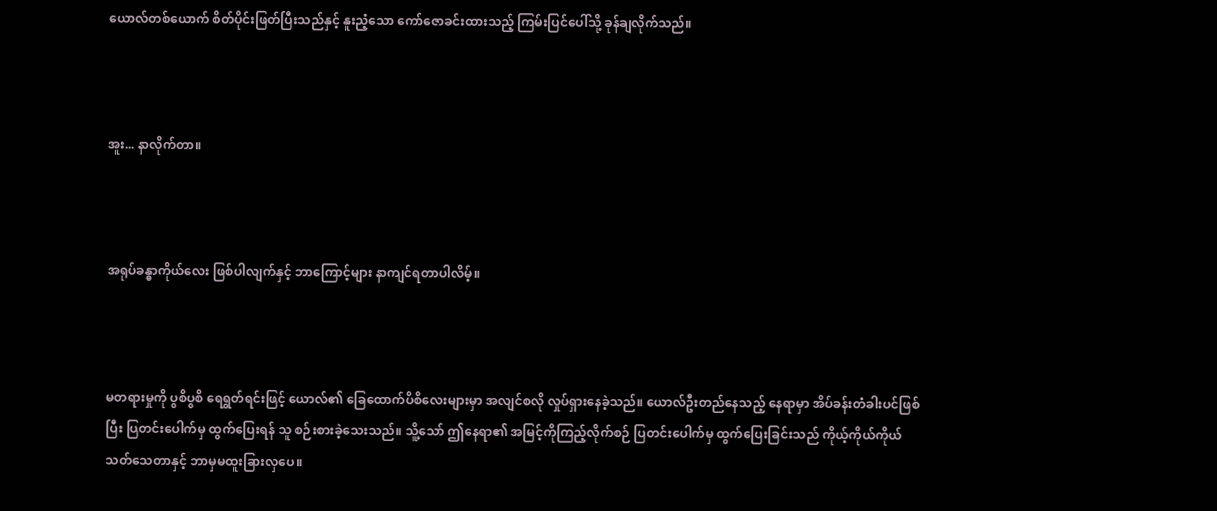ယောလ်တစ်ယောက် စိတ်ပိုင်းဖြတ်ပြီးသည်နှင့် နူးညံ့သော ကော်ဇောခင်းထားသည့် ကြမ်းပြင်ပေါ်သို့ ခုန်ချလိုက်သည်။



အူး... နာလိုက်တာ။



အရုပ်ခန္ဓာကိုယ်လေး ဖြစ်ပါလျက်နှင့် ဘာကြောင့်များ နာကျင်ရတာပါလိမ့်။



မတရားမှုကို ပွစိပွစိ ရေရွတ်ရင်းဖြင့် ယောလ်၏ ခြေထောက်ပိစိလေးများမှာ အလျင်စလို လှုပ်ရှားနေခဲ့သည်။ ယောလ်ဦးတည်နေသည့် နေရာမှာ အိပ်ခန်းတံခါးပင်ဖြစ်ပြီး ပြတင်းပေါက်မှ ထွက်ပြေးရန် သူ စဉ်းစားခဲ့သေးသည်။ သိူ့သော် ဤနေရာ၏ အမြင့်ကိုကြည့်လိုက်စဉ် ပြတင်းပေါက်မှ ထွက်ပြေးခြင်းသည် ကိုယ့်ကိုယ်ကိုယ် သတ်သေတာနှင့် ဘာမှမထူးခြားလှပေ။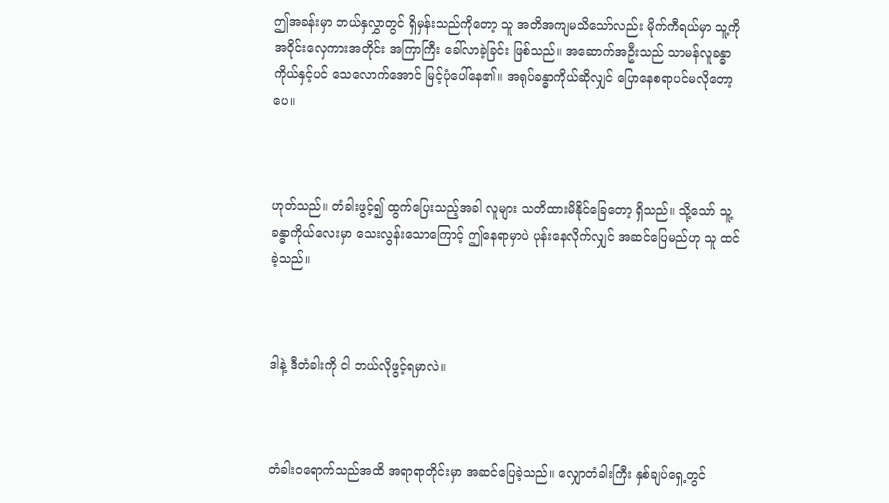ဤအခန်းမှာ ဘယ်နှလွှာတွင် ရှိမှန်းသည်ကိုတော့ သူ အတိအကျမသိသော်လည်း မိုက်ကီရယ်မှာ သူ့ကို အဝိုင်းလှေကားအတိုင်း အကြာကြီး ခေါ်လာခဲ့ခြင်း ဖြစ်သည်။ အဆောက်အဦးသည် သာမန်လူခန္ဓာကိုယ်နှင့်ပင် သေလောက်အောင် မြင့်ပုံပေါ်နေ၏။ အရုပ်ခန္ဓာကိုယ်ဆိုလျှင် ပြောနေစရာပင်မလိုတော့ပေ။



ဟုတ်သည်။ တံခါးဖွင့်၍ ထွက်ပြေးသည့်အခါ လူများ သတိထားမိနိုင်ခြေတော့ ရှိသည်။ သို့သော် သူ့ခန္ဓာကိုယ်လေးမှာ သေးလွန်းသောကြောင့် ဤနေရာမှာပဲ ပုန်းနေလိုက်လျှင် အဆင်ပြေမည်ဟု သူ ထင်ခဲ့သည်။



ဒါနဲ့ ဒီတံခါးကို ငါ ဘယ်လိုဖွင့်ရမှာလဲ။



တံခါးဝရောက်သည်အထိ အရာရာတိုင်းမှာ အဆင်ပြေခဲ့သည်။ လျှောတံခါးကြီး နှစ်ချပ်ရှေ့တွင်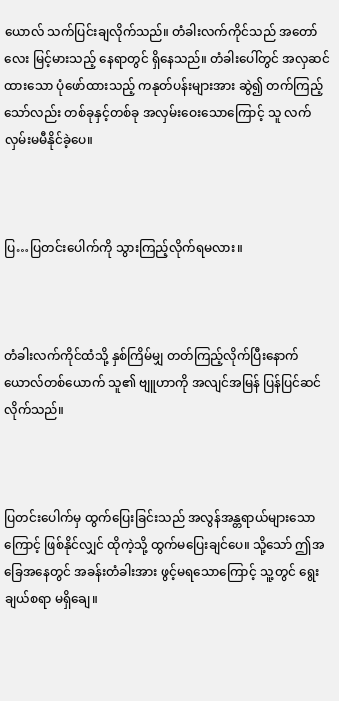ယောလ် သက်ပြင်းချလိုက်သည်။ တံခါးလက်ကိုင်သည် အတော်လေး မြင့်မားသည့် နေရာတွင် ရှိနေသည်။ တံခါးပေါ်တွင် အလှဆင်ထားသော ပုံဖော်ထားသည့် ကနုတ်ပန်းများအား ဆွဲ၍ တက်ကြည့်သော်လည်း တစ်ခုနှင့်တစ်ခု အလှမ်းဝေးသောကြောင့် သူ လက်လှမ်းမမီနိုင်ခဲ့ပေ။



ပြ…ပြတင်းပေါက်ကို သွားကြည့်လိုက်ရမလား။



တံခါးလက်ကိုင်ထံသို့ နှစ်ကြိမ်မျှ တတ်ကြည့်လိုက်ပြီးနောက် ယောလ်တစ်ယောက် သူ၏ ဗျူဟာကို အလျင်အမြန် ပြန်ပြင်ဆင်လိုက်သည်။



ပြတင်းပေါက်မှ ထွက်ပြေးခြင်းသည် အလွန်အန္တရာယ်များသောကြောင့် ဖြစ်နိုင်လျှင် ထိုကဲ့သို့ ထွက်မပြေးချင်ပေ။ သို့သော် ဤအခြေအနေတွင် အခန်းတံခါးအား ဖွင့်မရသောကြောင့် သူ့တွင် ရွေးချယ်စရာ မရှိချေ။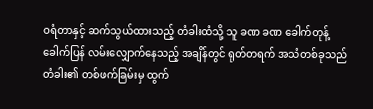ဝရံတာနှင့် ဆက်သွယ်ထားသည့် တံခါးထံသို့ သူ ခဏ ခဏ ခေါက်တုန့်ခေါက်ပြန် လမ်းလျှောက်နေသည့် အချိန်တွင် ရုတ်တရက် အသံတစ်ခုသည် တံခါး၏ တစ်ဖက်ခြမ်းမှ ထွက်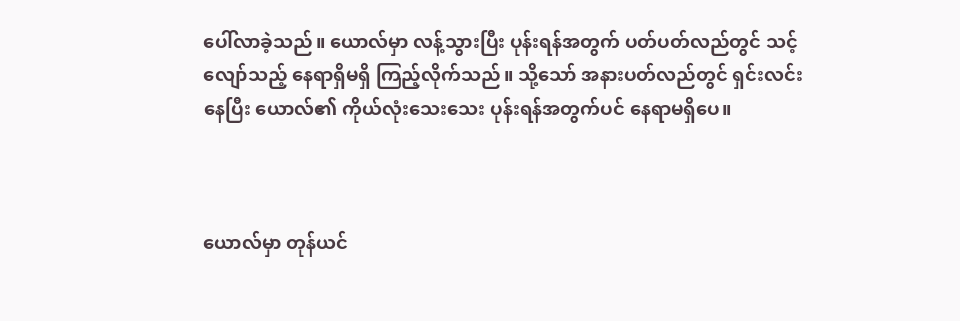ပေါ်လာခဲ့သည်။ ယောလ်မှာ လန့်သွားပြီး ပုန်းရန်အတွက် ပတ်ပတ်လည်တွင် သင့်လျော်သည့် နေရာရှိမရှိ ကြည့်လိုက်သည်။ သို့သော် အနားပတ်လည်တွင် ရှင်းလင်းနေပြီး ယောလ်၏ ကိုယ်လုံးသေးသေး ပုန်းရန်အတွက်ပင် နေရာမရှိပေ။



ယောလ်မှာ တုန်ယင်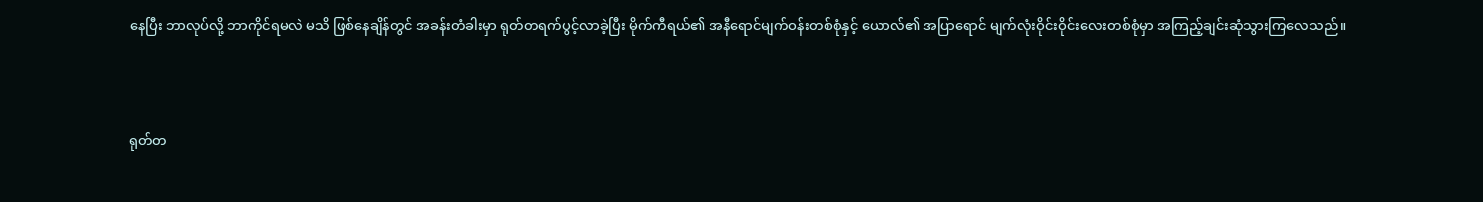နေပြီး ဘာလုပ်လို့ ဘာကိုင်ရမလဲ မသိ ဖြစ်နေချိန်တွင် အခန်းတံခါးမှာ ရုတ်တရက်ပွင့်လာခဲ့ပြီး မိုက်ကီရယ်၏ အနီရောင်မျက်ဝန်းတစ်စုံနှင့် ယောလ်၏ အပြာရောင် မျက်လုံးဝိုင်းဝိုင်း‌လေးတစ်စုံမှာ အကြည့်ချင်းဆုံသွားကြလေသည်။



ရုတ်တ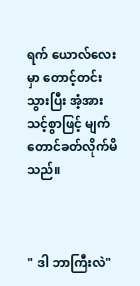ရက် ယောလ်လေးမှာ တောင့်တင်းသွားပြီး အံ့အားသင့်စွာဖြင့် မျက်တောင်ခတ်လိုက်မိသည်။



" ဒါ ဘာကြီးလဲ"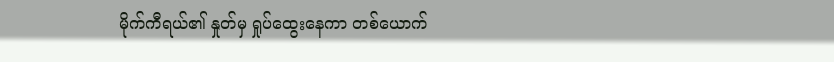မိုက်ကီရယ်၏ နှုတ်မှ ရှုပ်ထွေးနေကာ တစ်ယောက်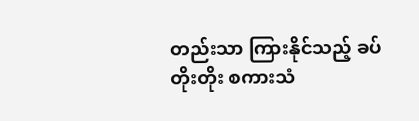တည်းသာ ကြားနိုင်သည့် ခပ်တိုးတိုး စကားသံ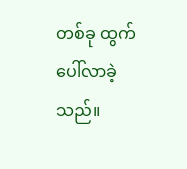တစ်ခု ထွက်ပေါ်လာခဲ့သည်။